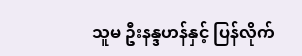သူမ ဦးနန္ဒဟန်နှင့် ပြန်လိုက်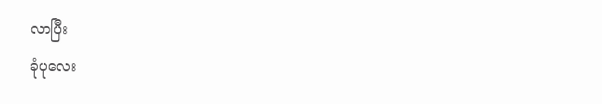လာပြီး
ခုံပုလေး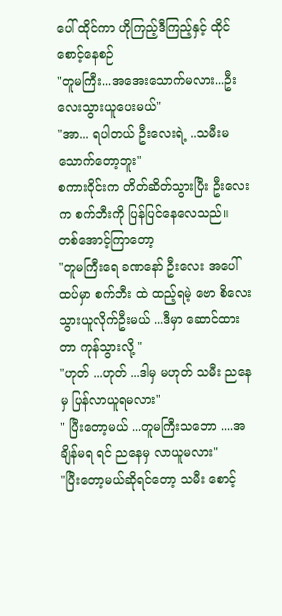ပေါ် ထိုင်ကာ ဟိုကြည့်ဒီကြည့်နှင့် ထိုင်စောင့်နေစဉ်
"တူမကြီး...အအေးသောက်မလား...ဦးလေးသွားယူပေးမယ်"
"အာ... ရပါတယ် ဦးလေးရဲ့ ..သမီးမသောက်တော့ဘူး"
စကားဝိုင်းက တိတ်ဆိတ်သွားပြီး ဦးလေးက စက်ဘီးကို ပြန်ပြင်နေလေသည်။
တစ်အောင့်ကြာတော့
"တူမကြီးရေ ခဏနော် ဦးလေး အပေါ်ထပ်မှာ စက်ဘီး ထဲ ထည့်ရမဲ့ ဗော စိလေး သွားယူလိုက်ဦးမယ် ...ဒီမှာ ဆောင်ထားတာ ကုန်သွားလို့ "
"ဟုတ် ...ဟုတ် ...ဒါမှ မဟုတ် သမီး ညနေမှ ပြန်လာယူရမလား"
" ပြီးတော့မယ် ...တူမကြီးသဘော ....အချိန်မရ ရင် ညနေမှ လာယူမလား"
"ပြီးတော့မယ်ဆိုရင်တော့ သမီး စောင့်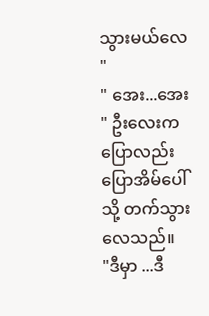သွားမယ်လေ "
" အေး...အေး " ဦးလေးက ပြောလည်းပြောအိမ်ပေါ်သို့ တက်သွားလေသည်။
"ဒီမှာ ...ဒီ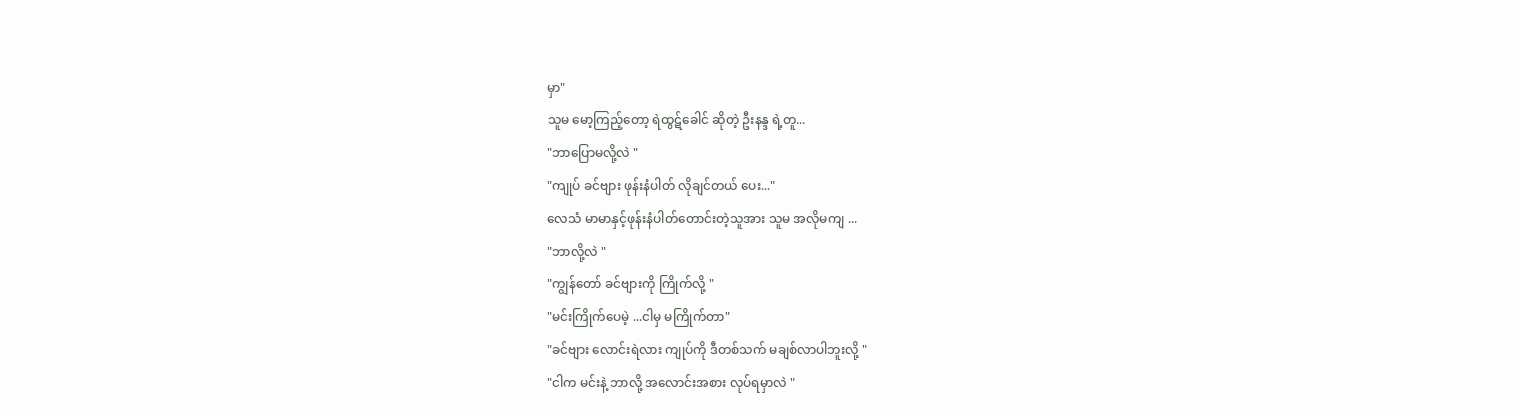မှာ"
သူမ မော့ကြည့်တော့ ရဲထွဋ်ခေါင် ဆိုတဲ့ ဦးနန္ဒ ရဲ့တူ...
"ဘာပြောမလို့လဲ "
"ကျုပ် ခင်ဗျား ဖုန်းနံပါတ် လိုချင်တယ် ပေး..."
လေသံ မာမာနှင့်ဖုန်းနံပါတ်တောင်းတဲ့သူအား သူမ အလိုမကျ ...
"ဘာလို့လဲ "
"ကျွန်တော် ခင်ဗျားကို ကြိုက်လို့ "
"မင်းကြိုက်ပေမဲ့ ...ငါမှ မကြိုက်တာ"
"ခင်ဗျား လောင်းရဲလား ကျုပ်ကို ဒီတစ်သက် မချစ်လာပါဘူးလို့ "
"ငါက မင်းနဲ့ ဘာလို့ အလောင်းအစား လုပ်ရမှာလဲ "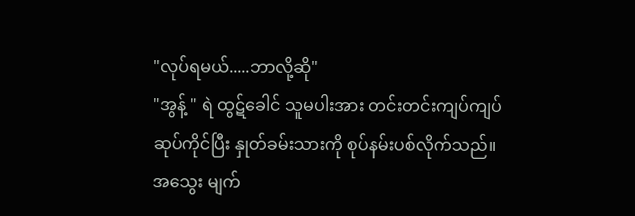"လုပ်ရမယ်.....ဘာလို့ဆို"
"အွန့် " ရဲ ထွဋ်ခေါင် သူမပါးအား တင်းတင်းကျပ်ကျပ် ဆုပ်ကိုင်ပြီး နှုတ်ခမ်းသားကို စုပ်နမ်းပစ်လိုက်သည်။
အသွေး မျက်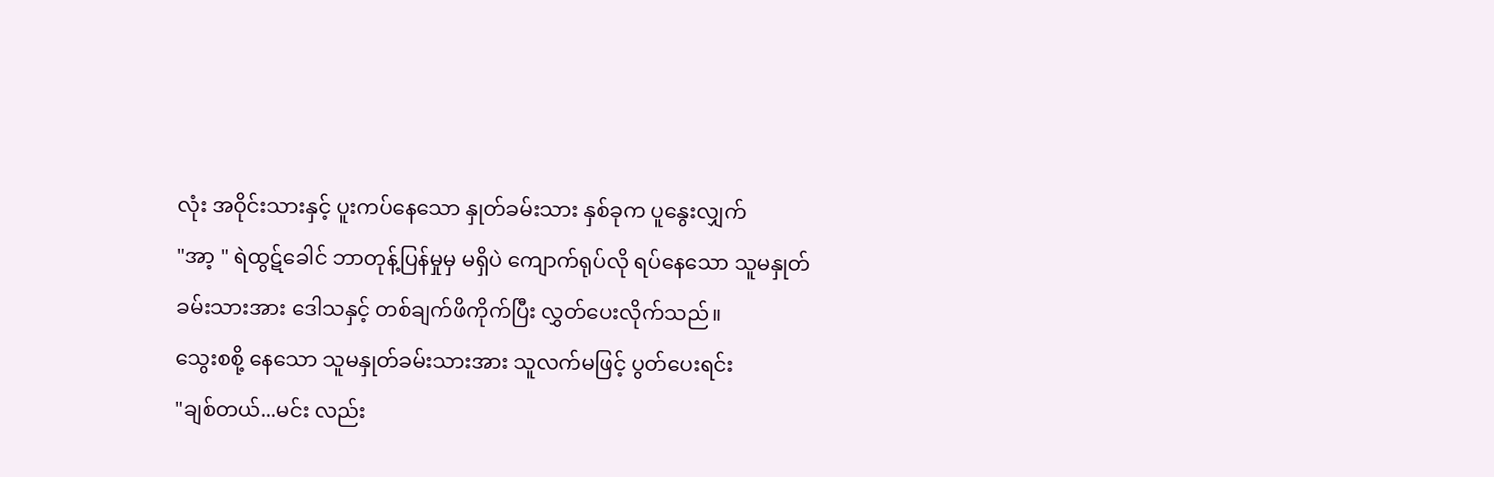လုံး အဝိုင်းသားနှင့် ပူးကပ်နေသော နှုတ်ခမ်းသား နှစ်ခုက ပူနွေးလျှက်
"အာ့ " ရဲထွဋ်ခေါင် ဘာတုန့်ပြန်မှုမှ မရှိပဲ ကျောက်ရုပ်လို ရပ်နေသော သူမနှုတ်ခမ်းသားအား ဒေါသနှင့် တစ်ချက်ဖိကိုက်ပြီး လွှတ်ပေးလိုက်သည်။
သွေးစစို့ နေသော သူမနှုတ်ခမ်းသားအား သူလက်မဖြင့် ပွတ်ပေးရင်း
"ချစ်တယ်...မင်း လည်း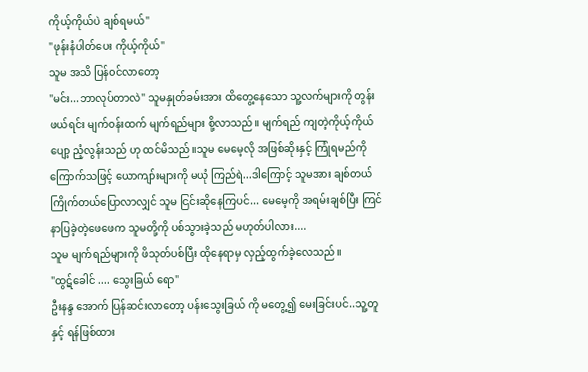ကိုယ့်ကိုယ်ပဲ ချစ်ရမယ်"
"ဖုန်းနံပါတ်ပေး ကိုယ့်ကိုယ်"
သူမ အသိ ပြန်၀င်လာတော့
"မင်း...ဘာလုပ်တာလဲ" သူမနှုတ်ခမ်းအား ထိတွေ့နေသော သူ့လက်များကို တွန်းဖယ်ရင်း မျက်၀န်းထက် မျက်ရည်များ စို့လာသည်။ မျက်ရည် ကျတဲ့ကိုယ့်ကိုယ် ပျော့ ညံ့လွန်းသည် ဟု ထင်မိသည်။သူမ မေမေ့လို အဖြစ်ဆိုးနှင့် ကြုံရမည်ကို ကြောက်သဖြင့် ယောကျာ်းများကို မယုံ ကြည်ရဲ...ဒါကြောင့် သူမအား ချစ်တယ် ကြိုက်တယ်ပြောလာလျှင် သူမ ငြင်းဆိုနေကြပင်... မေမေ့ကို အရမ်းချစ်ပြီး ကြင်နာပြခဲ့တဲ့ဖေဖေက သူမတို့ကို ပစ်သွားခဲ့သည် မဟုတ်ပါလား....
သူမ မျက်ရည်များကို ဖိသုတ်ပစ်ပြီး ထိုနေရာမှ လှည့်ထွက်ခဲ့လေသည်။
"ထွဋ်ခေါင် .... သွေးခြယ် ရော"
ဦးနန္ဒ အောက် ပြန်ဆင်းလာတော့ ပန်းသွေးခြယ် ကို မတွေ့၍ မေးခြင်းပင်..သူ့တူနှင့် ရန်ဖြစ်ထား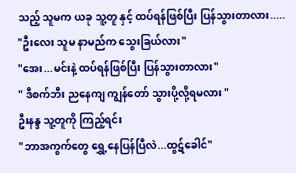သည့် သူမက ယခု သူ့တူ နှင့် ထပ်ရန်ဖြစ်ပြီး ပြန်သွားတာလား.....
"ဦးလေး သူမ နာမည်က သွေးခြယ်လား"
"အေး...မင်းနဲ့ ထပ်ရန်ဖြစ်ပြီး ပြန်သွားတာလား"
" ဒီစက်ဘီး ညနေကျ ကျွန်တော် သွားပို့လို့ရမလား "
ဦးနန္ဒ သူ့တူကို ကြည့်ရင်း
"ဘာအကွက်တွေ ရွှေ့နေပြန်ပြီလဲ...ထွဋ်ခေါင်"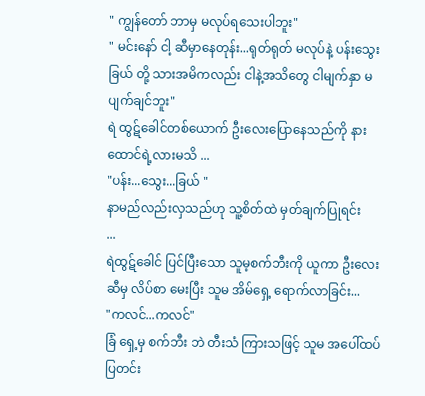" ကျွန်တော် ဘာမှ မလုပ်ရသေးပါဘူး"
" မင်းနော် ငါ့ ဆီမှာနေတုန်း...ရုတ်ရုတ် မလုပ်နဲ့ ပန်းသွေးခြယ် တို့ သားအမိကလည်း ငါနဲ့အသိတွေ ငါမျက်နှာ မပျက်ချင်ဘူး"
ရဲ ထွဋ်ခေါင်တစ်ယောက် ဦးလေးပြောနေသည်ကို နားထောင်ရဲ့လားမသိ ...
"ပန်း...သွေး...ခြယ် "
နာမည်လည်းလှသည်ဟု သူ့စိတ်ထဲ မှတ်ချက်ပြုရင်း
...
ရဲထွဋ်ခေါင် ပြင်ပြီးသော သူမ့စက်ဘီးကို ယူကာ ဦးလေးဆီမှ လိပ်စာ မေးပြီး သူမ အိမ်ရှေ့ ရောက်လာခြင်း...
"ကလင်...ကလင်"
ခြံ ရှေ့မှ စက်ဘီး ဘဲ တီးသံ ကြားသဖြင့် သူမ အပေါ်ထပ် ပြတင်း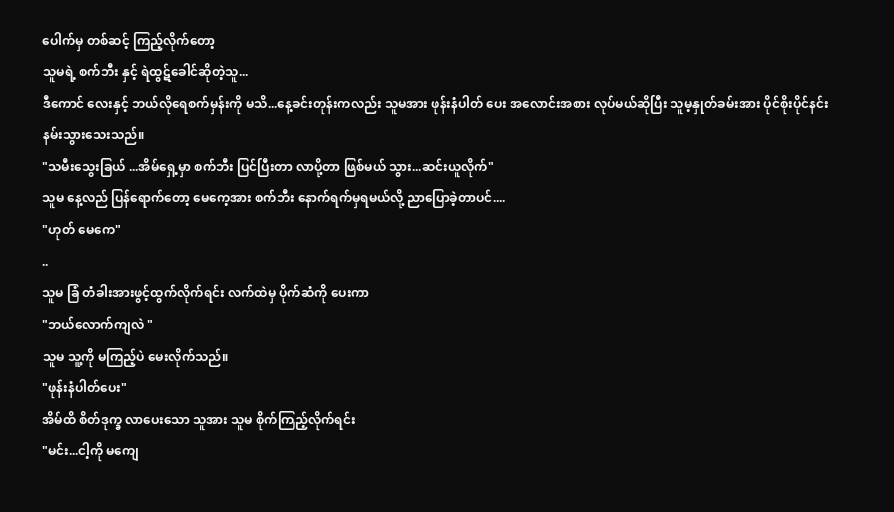ပေါက်မှ တစ်ဆင့် ကြည့်လိုက်တော့
သူမရဲ့ စက်ဘီး နှင့် ရဲထွဋ်ခေါင်ဆိုတဲ့သူ...
ဒီကောင် လေးနှင့် ဘယ်လိုရေစက်မှန်းကို မသိ...နေ့ခင်းတုန်းကလည်း သူမအား ဖုန်းနံပါတ် ပေး အလောင်းအစား လုပ်မယ်ဆိုပြီး သူမ့နှုတ်ခမ်းအား ပိုင်စိုးပိုင်နင်း နမ်းသွားသေးသည်။
"သမီးသွေးခြယ် ...အိမ်ရှေ့မှာ စက်ဘီး ပြင်ပြီးတာ လာပို့တာ ဖြစ်မယ် သွား...ဆင်းယူလိုက်"
သူမ နေ့လည် ပြန်ရောက်တော့ မေကေ့အား စက်ဘီး နောက်ရက်မှရမယ်လို့ ညာပြောခဲ့တာပင်....
"ဟုတ် မေကေ"
..
သူမ ခြံ တံခါးအားဖွင့်ထွက်လိုက်ရင်း လက်ထဲမှ ပိုက်ဆံကို ပေးကာ
"ဘယ်လောက်ကျလဲ "
သူမ သူ့ကို မကြည့်ပဲ မေးလိုက်သည်။
"ဖုန်းနံပါတ်ပေး"
အိမ်ထိ စိတ်ဒုက္ခ လာပေးသော သူအား သူမ စိုက်ကြည့်လိုက်ရင်း
"မင်း...ငါ့ကို မကျေ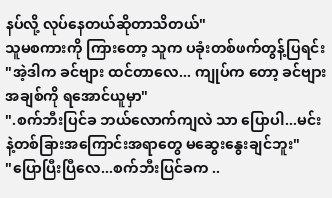နပ်လို့ လုပ်နေတယ်ဆိုတာသိတယ်"
သူမစကားကို ကြားတော့ သူက ပခုံးတစ်ဖက်တွန့်ပြရင်း
"အဲ့ဒါက ခင်ဗျား ထင်တာလေ... ကျုပ်က တော့ ခင်ဗျား အချစ်ကို ရအောင်ယူမှာ"
".စက်ဘီးပြင်ခ ဘယ်လောက်ကျလဲ သာ ပြောပါ...မင်းနဲ့တစ်ခြားအကြောင်းအရာတွေ မဆွေးနွေးချင်ဘူး"
"ပြောပြီးပြီလေ...စက်ဘီးပြင်ခက ..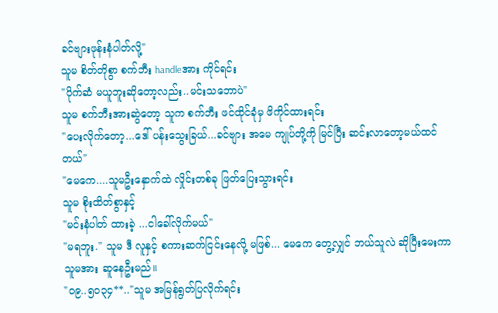ခင်ဗျားဖုန်းနံပါတ်လို့"
သူမ စိတ်တိုစွာ စက်ဘီး handleအား ကိုင်ရင်း
"ပိုက်ဆံ မယူဘူးဆိုတော့လည်း..မင်းသဘောပဲ"
သူမ စက်ဘီးအားဆွဲတော့ သူက စက်ဘီး ဖင်ထိုင်ခုံမှ ဖိကိုင်ထားရင်း
"ပေးလိုက်တော့...ဒေါ် ပန်းသွေးခြယ်...ခင်ဗျား အမေ ကျုပ်တို့ကို မြင်ပြီး ဆင်းလာတော့မယ်ထင်တယ်"
"မေကေ....သူမဦးနှောက်ထဲ လှိုင်းတစ်ခု ဖြတ်ပြေးသွားရင်း
သူမ စိုးထိတ်စွာနှင့်
"မင်းနံပါတ် ထားခဲ့ ...ငါခေါ်လိုက်မယ်"
"မရဘူး." သူမ ဒီ လူနှင့် စကားဆက်ငြင်းနေလို့ မဖြစ်... မေကေ တွေ့လျှင် ဘယ်သူလဲ ဆိုပြီးမေးကာ သူမအား ဆူနေဦးမည်။
"၀၉..၅၀၃၄**.."သူမ အမြန်ရွတ်ပြလိုက်ရင်း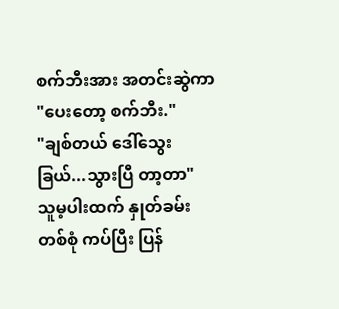စက်ဘီးအား အတင်းဆွဲကာ
"ပေးတော့ စက်ဘီး."
"ချစ်တယ် ဒေါ်သွေးခြယ်...သွားပြီ တာ့တာ"
သူမ့ပါးထက် နှုတ်ခမ်းတစ်စုံ ကပ်ပြီး ပြန်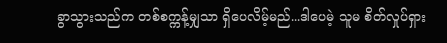ခွာသွားသည်က တစ်စက္ကန့်မျှသာ ရှိပေလိမ့်မည်...ဒါပေမဲ့ သူမ စိတ်လှုပ်ရှား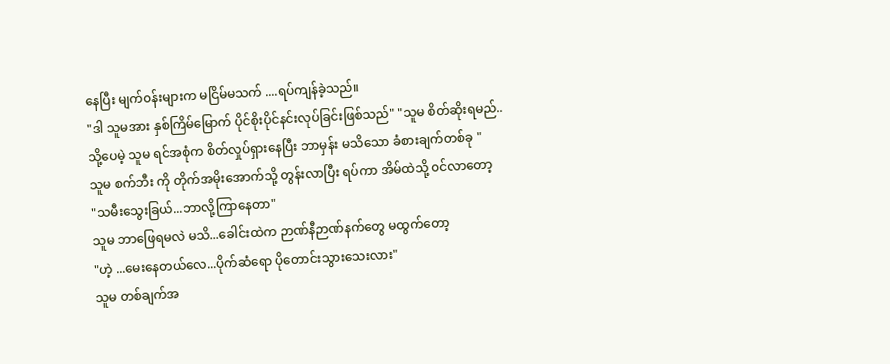နေပြီး မျက်၀န်းများက မငြိမ်မသက် ....ရပ်ကျန်ခဲ့သည်။
"ဒါ သူမအား နှစ်ကြိမ်မြောက် ပိုင်စိုးပိုင်နင်းလုပ်ခြင်းဖြစ်သည်" "သူမ စိတ်ဆိုးရမည်..သို့ပေမဲ့ သူမ ရင်အစုံက စိတ်လှုပ်ရှားနေပြီး ဘာမှန်း မသိသော ခံစားချက်တစ်ခု "
သူမ စက်ဘီး ကို တိုက်အမိုးအောက်သို့ တွန်းလာပြီး ရပ်ကာ အိမ်ထဲသို့ ၀င်လာတော့
"သမီးသွေးခြယ်...ဘာလို့ကြာနေတာ"
သူမ ဘာဖြေရမလဲ မသိ...ခေါင်းထဲက ဉာဏ်နီဉာဏ်နက်တွေ မထွက်တော့
"ဟဲ့ ...မေးနေတယ်လေ...ပိုက်ဆံရော ပိုတောင်းသွားသေးလား"
သူမ တစ်ချက်အ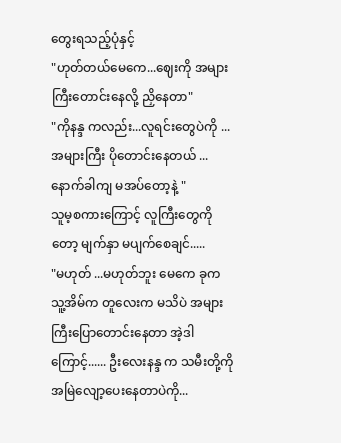တွေးရသည့်ပုံနှင့်
"ဟုတ်တယ်မေကေ...ဈေးကို အများကြီးတောင်းနေလို့ ညှိနေတာ"
"ကိုနန္ဒ ကလည်း...လူရင်းတွေပဲကို ...အများကြီး ပိုတောင်းနေတယ် ...နောက်ခါကျ မအပ်တော့နဲ့ "
သူမ့စကားကြောင့် လူကြီးတွေကိုတော့ မျက်နှာ မပျက်စေချင်.....
"မဟုတ် ...မဟုတ်ဘူး မေကေ ခုက သူ့အိမ်က တူလေးက မသိပဲ အများကြီးပြောတောင်းနေတာ အဲ့ဒါကြောင့်...... ဦးလေးနန္ဒ က သမီးတို့ကို အမြဲလျော့ပေးနေတာပဲကို...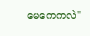မေကေကလဲ"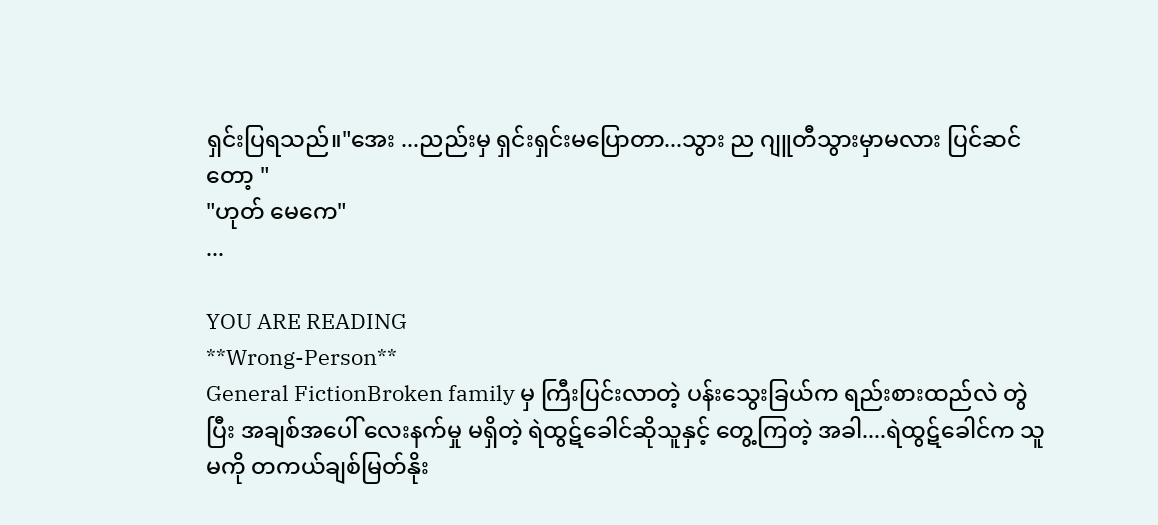ရှင်းပြရသည်။"အေး ...ညည်းမှ ရှင်းရှင်းမပြောတာ...သွား ည ဂျူတီသွားမှာမလား ပြင်ဆင်တော့ "
"ဟုတ် မေကေ"
...

YOU ARE READING
**Wrong-Person**
General FictionBroken family မှ ကြီးပြင်းလာတဲ့ ပန်းသွေးခြယ်က ရည်းစားထည်လဲ တွဲ ပြီး အချစ်အပေါ် လေးနက်မှု မရှိတဲ့ ရဲထွဋ်ခေါင်ဆိုသူနှင့် တွေ့ကြတဲ့ အခါ....ရဲထွဋ်ခေါင်က သူမကို တကယ်ချစ်မြတ်နိုး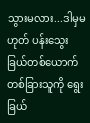သွားမလား...ဒါမှမဟုတ် ပန်းသွေးခြယ်တစ်ယောက် တစ်ခြားသူကို ရွေးခြယ်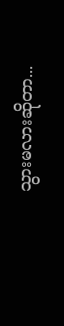သွားမလားဆိုတာ...